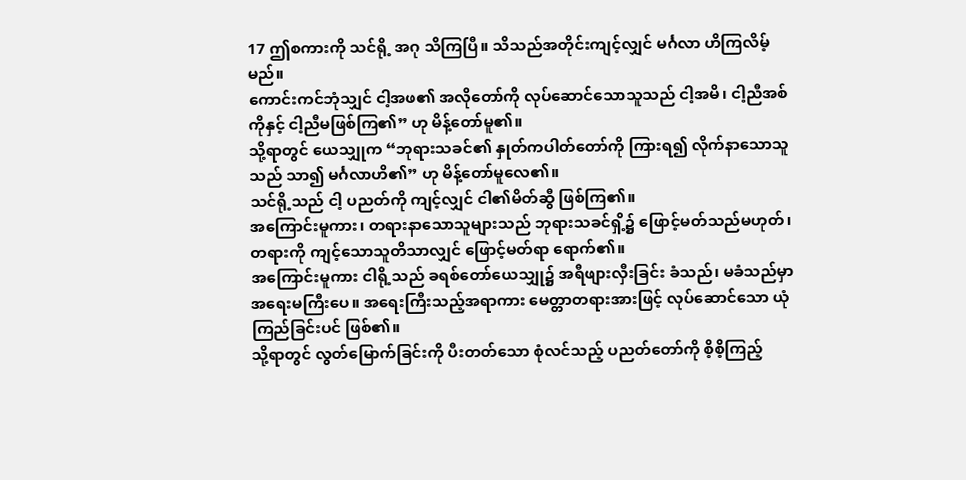17 ဤစကားကို သင်ရို့ အဂု သိကြပြီ။ သိသည်အတိုင်းကျင့်လျှင် မင်္ဂလာ ဟိကြလိမ့်မည်။
ကောင်းကင်ဘုံသျှင် ငါ့အဖ၏ အလိုတော်ကို လုပ်ဆောင်သောသူသည် ငါ့အမိ၊ ငါ့ညီအစ်ကိုနှင့် ငါ့ညီမဖြစ်ကြ၏” ဟု မိန့်တော်မူ၏။
သို့ရာတွင် ယေသျှုက “ဘုရားသခင်၏ နှုတ်ကပါတ်တော်ကို ကြားရ၍ လိုက်နာသောသူသည် သာ၍ မင်္ဂလာဟိ၏” ဟု မိန့်တော်မူလေ၏။
သင်ရို့သည် ငါ့ ပညတ်ကို ကျင့်လျှင် ငါ၏မိတ်ဆွီ ဖြစ်ကြ၏။
အကြောင်းမူကား၊ တရားနာသောသူများသည် ဘုရားသခင်ရှိ့၌ ဖြောင့်မတ်သည်မဟုတ်၊ တရားကို ကျင့်သောသူတိသာလျှင် ဖြောင့်မတ်ရာ ရောက်၏။
အကြောင်းမူကား ငါရို့သည် ခရစ်တော်ယေသျှု၌ အရီဖျားလှီးခြင်း ခံသည်၊ မခံသည်မှာ အရေးမကြီးပေ။ အရေးကြီးသည့်အရာကား မေတ္တာတရားအားဖြင့် လုပ်ဆောင်သော ယုံကြည်ခြင်းပင် ဖြစ်၏။
သို့ရာတွင် လွတ်မြောက်ခြင်းကို ပီးတတ်သော စုံလင်သည့် ပညတ်တော်ကို စိ့စိ့ကြည့်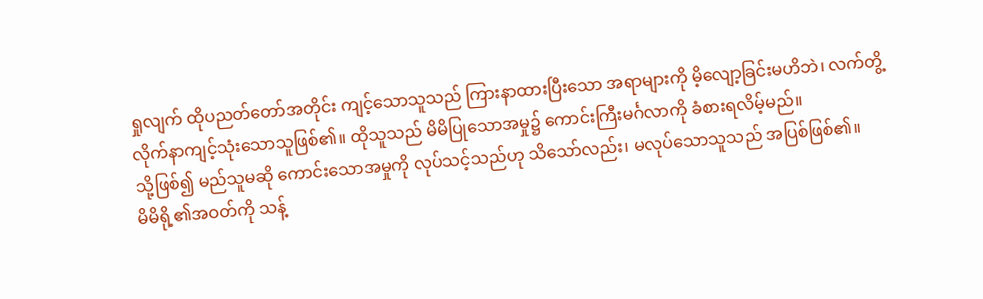ရှုလျက် ထိုပညတ်တော်အတိုင်း ကျင့်သောသူသည် ကြားနာထားပြီးသော အရာများကို မိ့လျော့ခြင်းမဟိဘဲ၊ လက်တွိ့ လိုက်နာကျင့်သုံးသောသူဖြစ်၏။ ထိုသူသည် မိမိပြုသောအမှု၌ ကောင်းကြီးမင်္ဂလာကို ခံစားရလိမ့်မည်။
သို့ဖြစ်၍ မည်သူမဆို ကောင်းသောအမှုကို လုပ်သင့်သည်ဟု သိသော်လည်း၊ မလုပ်သောသူသည် အပြစ်ဖြစ်၏။
မိမိရို့၏အဝတ်ကို သန့်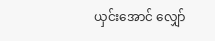ယှင်းအောင် လျှော်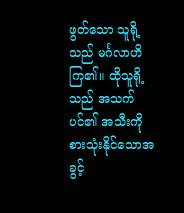ဖွတ်သော သူရို့သည် မင်္ဂလာဟိကြ၏။ ထိုသူရို့သည် အသက်ပင်၏ အသီးကို စားသုံးနိုင်သောအခွင့်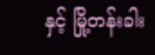နှင့် မြို့တန်းခါး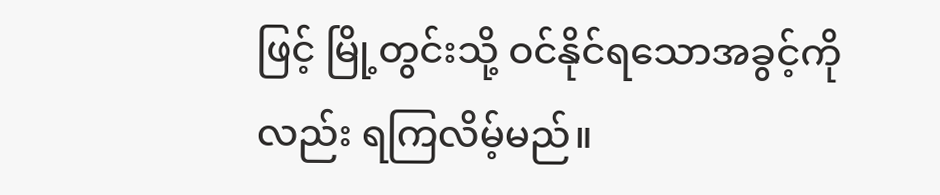ဖြင့် မြို့တွင်းသို့ ဝင်နိုင်ရသောအခွင့်ကိုလည်း ရကြလိမ့်မည်။